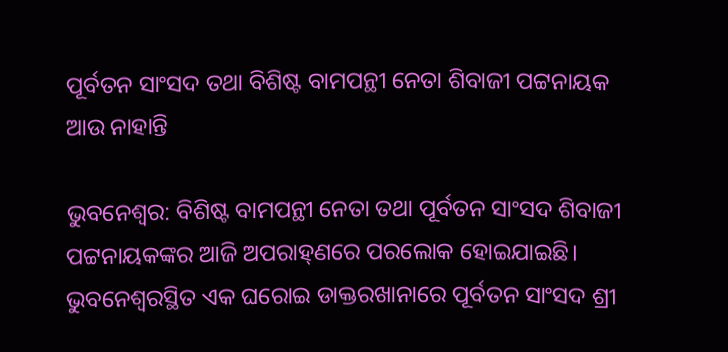ପୂର୍ବତନ ସାଂସଦ ତଥା ବିଶିଷ୍ଟ ବାମପନ୍ଥୀ ନେତା ଶିବାଜୀ ପଟ୍ଟନାୟକ ଆଉ ନାହାନ୍ତି

ଭୁବନେଶ୍ବର: ବିଶିଷ୍ଟ ବାମପନ୍ଥୀ ନେତା ତଥା ପୂର୍ବତନ ସାଂସଦ ଶିବାଜୀ ପଟ୍ଟନାୟକଙ୍କର ଆଜି ଅପରାହ୍‌ଣରେ ପରଲୋକ ହୋଇଯାଇଛି। ଭୁବନେଶ୍ବରସ୍ଥିତ ଏକ ଘରୋଇ ଡାକ୍ତରଖାନାରେ ପୂର୍ବତନ ସାଂସଦ ଶ୍ରୀ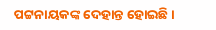ପଟ୍ଟନାୟକଙ୍କ ଦେହାନ୍ତ ହୋଇଛି।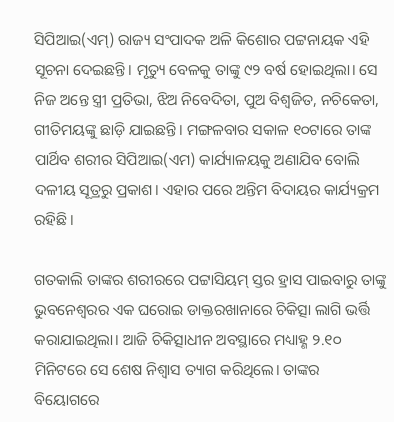ସିପିଆଇ(ଏମ୍‌) ରାଜ୍ୟ ସଂପାଦକ ଅଳି କିଶୋର ପଟ୍ଟନାୟକ ଏହି ସୂଚନା ଦେଇଛନ୍ତି। ମୃତ୍ୟୁ ବେଳକୁ ତାଙ୍କୁ ୯୨ ବର୍ଷ ହୋଇଥିଲା। ସେ ନିଜ ଅନ୍ତେ ସ୍ତ୍ରୀ ପ୍ରତିଭା, ଝିଅ ନିବେଦିତା, ପୁଅ ବିଶ୍ବଜିତ, ନଚିକେତା, ଗୀତିମୟଙ୍କୁ ଛାଡ଼ି ଯାଇଛନ୍ତି। ମଙ୍ଗଳବାର ସକାଳ ୧୦ଟାରେ ତାଙ୍କ ପାର୍ଥିବ ଶରୀର ସିପିଆଇ(ଏମ) କାର୍ଯ୍ୟାଳୟକୁ ଅଣାଯିବ ବୋଲି ଦଳୀୟ ସୂତ୍ରରୁ ପ୍ରକାଶ। ଏହାର ପରେ ଅନ୍ତିମ ବିଦାୟର କାର୍ଯ୍ୟକ୍ରମ ରହିଛି।

ଗତକାଲି ତାଙ୍କର ଶରୀରରେ ପଟ୍ଟାସିୟମ୍ ସ୍ତର ହ୍ରାସ ପାଇବାରୁ ତାଙ୍କୁ ଭୁବନେଶ୍ବରର ଏକ ଘରୋଇ ଡାକ୍ତରଖାନାରେ ଚିକିତ୍ସା ଲାଗି ଭର୍ତ୍ତି କରାଯାଇଥିଲା। ଆଜି ଚିକିତ୍ସାଧୀନ ଅବସ୍ଥାରେ ମଧ୍ୟାହ୍ଣ ୨.୧୦ ମିନିଟରେ ସେ ଶେଷ ନିଶ୍ବାସ ତ୍ୟାଗ କରିଥିଲେ। ତାଙ୍କର ବିୟୋଗରେ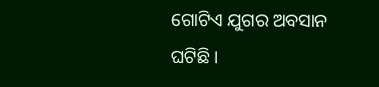ଗୋଟିଏ ଯୁଗର ଅବସାନ ଘଟିଛି।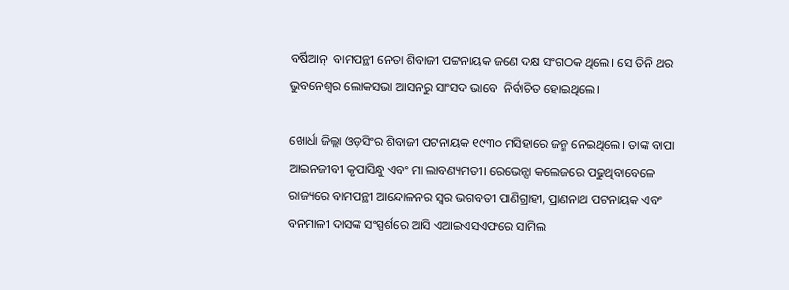ବର୍ଷିଆନ୍  ବାମପନ୍ଥୀ ନେତା ଶିବାଜୀ ପଟ୍ଟନାୟକ ଜଣେ ଦକ୍ଷ ସଂଗଠକ ଥିଲେ। ସେ ତିନି ଥର ଭୁବନେଶ୍ବର ଲୋକସଭା ଆସନରୁ ସାଂସଦ ଭାବେ  ନିର୍ବାଚିତ ହୋଇଥିଲେ।

ଖୋର୍ଧା ଜିଲ୍ଲା ଓଡ଼ସିଂର ଶିବାଜୀ ପଟନାୟକ ୧୯୩୦ ମସିହାରେ ଜନ୍ମ ନେଇଥିଲେ। ତାଙ୍କ ବାପା ଆଇନଜୀବୀ କୃପାସିନ୍ଧୁ ଏବଂ ମା ଲାବଣ୍ୟମତୀ। ରେଭେନ୍ସା କଲେଜରେ ପଢୁଥିବାବେଳେ ରାଜ୍ୟରେ ବାମପନ୍ଥୀ ଆନ୍ଦୋଳନର ସ୍ବର ଭଗବତୀ ପାଣିଗ୍ରାହୀ, ପ୍ରାଣନାଥ ପଟନାୟକ ଏବଂ ବନମାଳୀ ଦାସଙ୍କ ସଂସ୍ପର୍ଶରେ ଆସି ଏଆଇଏସଏଫରେ ସାମିଲ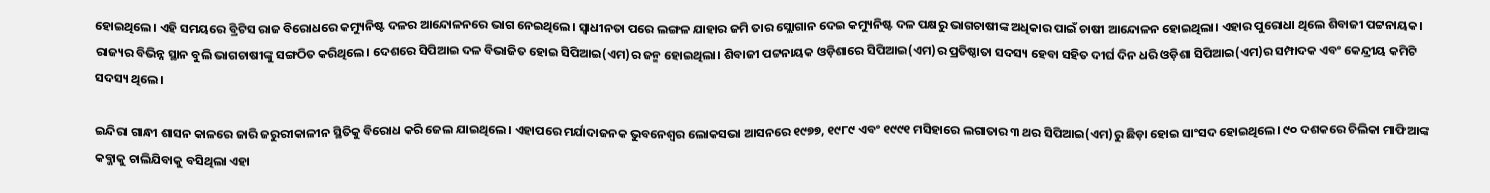ହୋଇଥିଲେ। ଏହି ସମୟରେ ବ୍ରିଟିସ ରାଜ ବିରୋଧରେ କମ୍ୟୁନିଷ୍ଟ ଦଳର ଆନ୍ଦୋଳନରେ ଭାଗ ନେଇଥିଲେ। ସ୍ବାଧୀନତା ପରେ ଲଙ୍ଗଳ ଯାହାର ଜମି ତାର ସ୍ଲୋଗାନ ଦେଇ କମ୍ୟୁନିଷ୍ଟ ଦଳ ପକ୍ଷରୁ ଭାଗଚାଷୀଙ୍କ ଅଧିକାର ପାଇଁ ଚାଷୀ ଆନ୍ଦୋଳନ ହୋଇଥିଲା। ଏହାର ପୁରୋଧା ଥିଲେ ଶିବାଜୀ ପଟ୍ଟନାୟକ। ରାଜ୍ୟର ବିଭିନ୍ନ ସ୍ଥାନ ବୁଲି ଭାଗଚାଷୀଙ୍କୁ ସଙ୍ଗଠିତ କରିଥିଲେ। ଦେଶରେ ସିପିଆଇ ଦଳ ବିଭାଜିତ ହୋଇ ସିପିଆଇ(ଏମ)ର ଜନ୍ମ ହୋଇଥିଲା। ଶିବାଜୀ ପଟ୍ଟନାୟକ ଓଡ଼ିଶାରେ ସିପିଆଇ(ଏମ)ର ପ୍ରତିଷ୍ଠାତା ସଦସ୍ୟ ହେବା ସହିତ ଦୀର୍ଘ ଦିନ ଧରି ଓଡ଼ିଶା ସିପିଆଇ(ଏମ)ର ସମ୍ପାଦକ ଏବଂ କେନ୍ଦ୍ରୀୟ କମିଟି ସଦସ୍ୟ ଥିଲେ।

ଇନ୍ଦିରା ଗାନ୍ଧୀ ଶାସନ କାଳରେ ଜାରି ଜରୁରୀକାଳୀନ ସ୍ଥିତିକୁ ବିରୋଧ କରି ଜେଲ ଯାଇଥିଲେ। ଏହାପରେ ମର୍ଯାଦାଜନକ ଭୁବନେଶ୍ବର ଲୋକସଭା ଆସନରେ ୧୯୭୭, ୧୯୮୯ ଏବଂ ୧୯୯୧ ମସିହାରେ ଲଗାତାର ୩ ଥର ସିପିଆଇ(ଏମ)ରୁ ଛିଡ଼ା ହୋଇ ସାଂସଦ ହୋଇଥିଲେ। ୯୦ ଦଶକରେ ଚିଲିକା ମାଫିଆଙ୍କ କବ୍ଜାକୁ ଚାଲିଯିବାକୁ ବସିଥିଲା ଏହା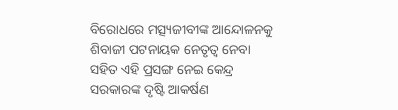ବିରୋଧରେ ମତ୍ସ୍ୟଜୀବୀଙ୍କ ଆନ୍ଦୋଳନକୁ ଶିବାଜୀ ପଟନାୟକ ନେତୃତ୍ବ ନେବା ସହିତ ଏହି ପ୍ରସଙ୍ଗ ନେଇ କେନ୍ଦ୍ର ସରକାରଙ୍କ ଦୃଷ୍ଟି ଆକର୍ଷଣ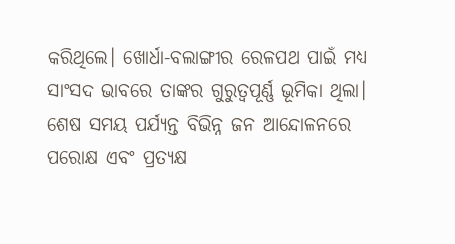କରିଥିଲେ। ଖୋର୍ଧା-ବଲାଙ୍ଗୀର ରେଳପଥ ପାଇଁ ମଧ୍ୟ ସାଂସଦ ଭାବରେ ତାଙ୍କର ଗୁରୁତ୍ବପୂର୍ଣ୍ଣ ଭୂମିକା ଥିଲା। ଶେଷ ସମୟ ପର୍ଯ୍ୟନ୍ତ ବିଭିନ୍ନ ଜନ ଆନ୍ଦୋଳନରେ ପରୋକ୍ଷ ଏବଂ ପ୍ରତ୍ୟକ୍ଷ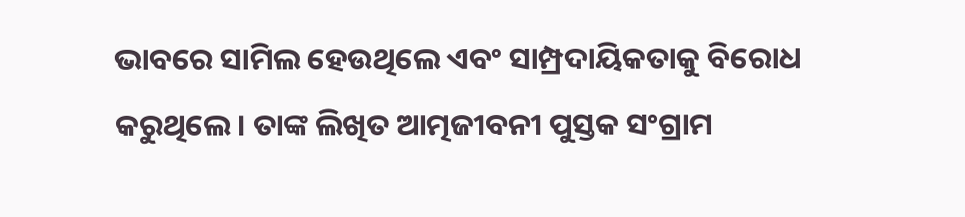ଭାବରେ ସାମିଲ ହେଉଥିଲେ ଏବଂ ସାମ୍ପ୍ରଦାୟିକତାକୁ ବିରୋଧ କରୁଥିଲେ। ତାଙ୍କ ଲିଖିତ ଆତ୍ମଜୀବନୀ ପୁସ୍ତକ ସଂଗ୍ରାମ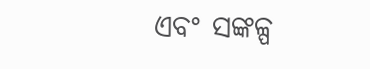ଏବଂ ସଙ୍କଳ୍ପ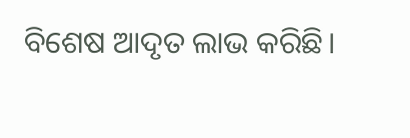ବିଶେଷ ଆଦୃତ ଲାଭ କରିଛି।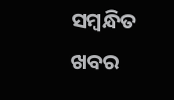ସମ୍ବନ୍ଧିତ ଖବର